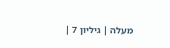מעלה | גיליון 7 |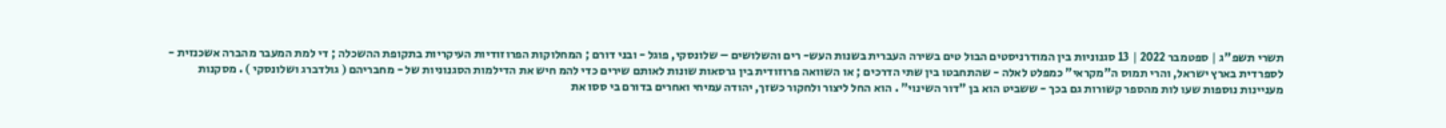תשרי תשפ"ג | ספטמבר 2022 | 13 סגנוניות בין המודרניסטים הבול טים בשירה העברית בשנות העש- רים והשלושים – שלונסקי, פוגל - ובני דורם ; המחלוקות הפרוזודיות העיקריות בתקופת ההשכלה ; די למת המעבר מהברה אשכנזית - לספרדית בארץ ישראל, והרי תמוס ה"מקראי" כמפלט לאלה - שהתחבטו בין שתי הדרכים ; או השוואה פרוזודית בין גרסאות שונות לאותם שירים כדי להמ חיש את הדילמות הסגנוניות של - מחבריהם ( גולדברג ושלונסקי ) . מסקנות מעניינות נוספות שעו לות מהספר קשורות גם בכך - ששביט הוא בן "דור השינוי" . הוא החל ליצור ולחקור כשזך, יהודה עמיחי ואחרים בדורם בי ססו את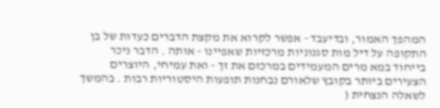המהפך האמור, ובדיעבד - אפשר לקרוא את מקצת הדברים כעדות של בן התקופה על דיל מות סגנוניות מרכזיות שאפיינו - אותה . הדבר ניכר בייחוד במא מרים המעמידים במרכזם את זך - ואת עמיחי, היוצרים הצעירים ביותר בקובץ שלאורם נבחנות תופעות היסטוריות רבות . בהמשך לשאלה הנצחית (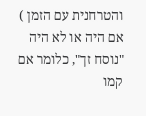והטרחנית עם הזמן ) אם היה או לא היה "נוסח זך", כלומר אם קמו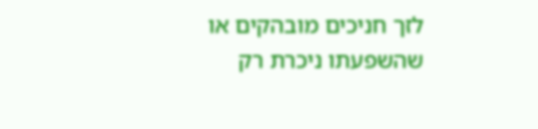לזך חניכים מובהקים או שהשפעתו ניכרת רק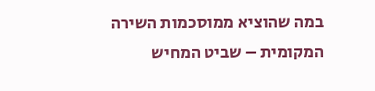במה שהוציא ממוסכמות השירה המקומית – שביט המחיש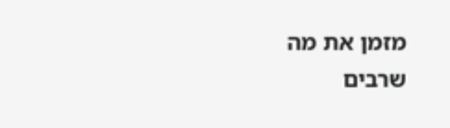מזמן את מה שרבים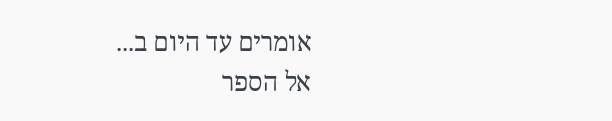אומרים עד היום ב...
אל הספר